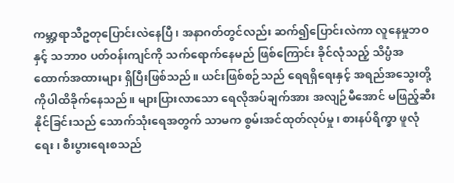ကမ္ဘာ့ရာသီဥတုပြောင်းလဲနေပြီ၊ အနာဂတ်တွင်လည်း ဆက်၍ပြောင်းလဲကာ လူနေမှုဘဝနှင့် သဘာ၀ ပတ်ဝန်းကျင်ကို သက်ရောက်နေမည် ဖြစ်ကြောင်း ခိုင်လုံသည့် သိပ္ပံအထောက်အထားများ ရှိပြီးဖြစ်သည်။ ယင်းဖြစ်စဉ်သည် ရေရရှိရေးနှင့် အရည်အသွေးတို့ကိုပါထိခိုက်နေသည်။ များပြားလာသော ရေလိုအပ်ချက်အား အလျဉ်မီအောင် မဖြည့်ဆီးနိုင်ခြင်းသည် သောက်သုံးရေအတွက် သာမက စွမ်းအင်ထုတ်လုပ်မှု၊ စားနပ်ရိက္ခာ ဖူလုံရေး၊ စီးပွားရေးစသည်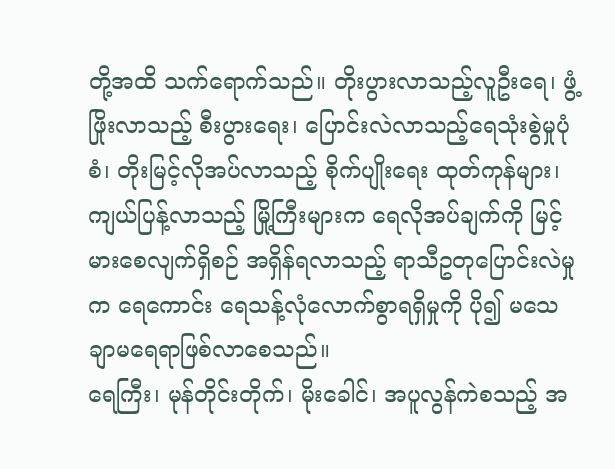တို့အထိ သက်ရောက်သည်။ တိုးပွားလာသည့်လူဦးရေ၊ ဖွံ့ဖြိုးလာသည့် စီးပွားရေး၊ ပြောင်းလဲလာသည့်ရေသုံးစွဲမှုပုံစံ၊ တိုးမြင့်လိုအပ်လာသည့် စိုက်ပျိုးရေး ထုတ်ကုန်များ၊ ကျယ်ပြန့်လာသည့် မြို့ကြီးများက ရေလိုအပ်ချက်ကို မြင့်မားစေလျက်ရှိစဉ် အရှိန်ရလာသည့် ရာသီဥတုပြောင်းလဲမှုက ရေကောင်း ရေသန့်လုံလောက်စွာရရှိမှုကို ပို၍ မသေချာမရေရာဖြစ်လာစေသည်။
ရေကြီး၊ မုန်တိုင်းတိုက်၊ မိုးခေါင်၊ အပူလွန်ကဲစသည့် အ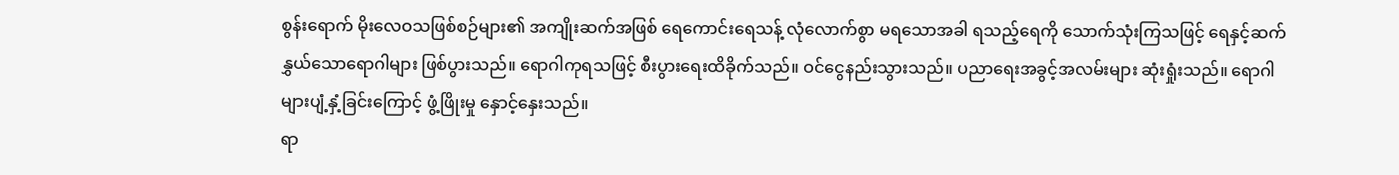စွန်းရောက် မိုးလေဝသဖြစ်စဉ်များ၏ အကျိုးဆက်အဖြစ် ရေကောင်းရေသန့် လုံလောက်စွာ မရသောအခါ ရသည့်ရေကို သောက်သုံးကြသဖြင့် ရေနှင့်ဆက်နွှယ်သောရောဂါများ ဖြစ်ပွားသည်။ ရောဂါကုရသဖြင့် စီးပွားရေးထိခိုက်သည်။ ဝင်ငွေနည်းသွားသည်။ ပညာရေးအခွင့်အလမ်းများ ဆုံးရှုံးသည်။ ရောဂါများပျံ့နှံ့ခြင်းကြောင့် ဖွံ့ဖြိုးမှု နှောင့်နှေးသည်။
ရာ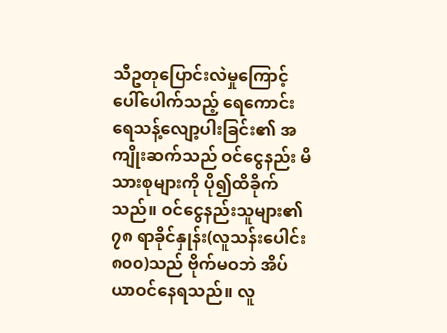သီဥတုပြောင်းလဲမှုကြောင့်ပေါ်ပေါက်သည့် ရေကောင်းရေသန့်လျော့ပါးခြင်း၏ အကျိုးဆက်သည် ဝင်ငွေနည်း မိသားစုများကို ပို၍ထိခိုက်သည်။ ဝင်ငွေနည်းသူများ၏ ၇၈ ရာခိုင်နှုန်း(လူသန်းပေါင်း ၈၀၀)သည် ဗိုက်မဝဘဲ အိပ်ယာဝင်နေရသည်။ လူ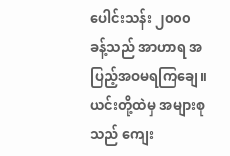ပေါင်းသန်း ၂၀၀၀ ခန့်သည် အာဟာရ အပြည့်အဝမရကြချေ။ ယင်းတို့ထဲမှ အများစုသည် ကျေး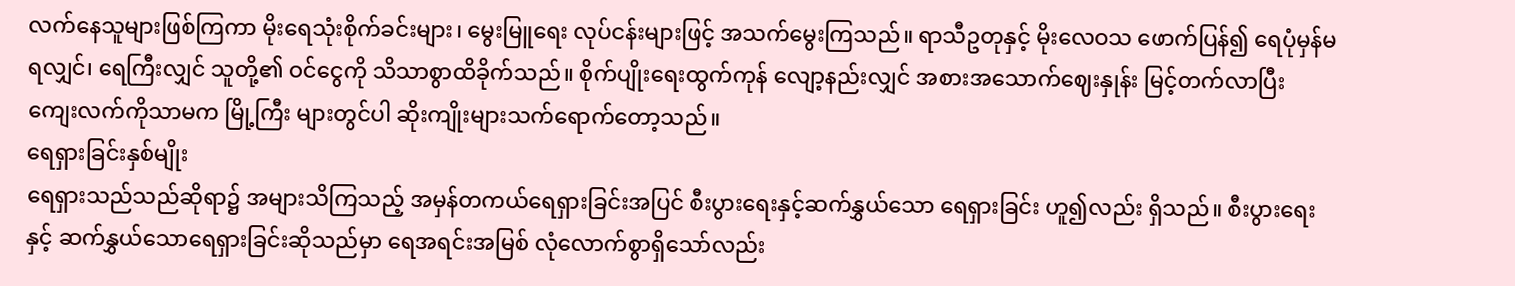လက်နေသူများဖြစ်ကြကာ မိုးရေသုံးစိုက်ခင်းများ၊ မွေးမြူရေး လုပ်ငန်းများဖြင့် အသက်မွေးကြသည်။ ရာသီဥတုနှင့် မိုးလေဝသ ဖောက်ပြန်၍ ရေပုံမှန်မရလျှင်၊ ရေကြီးလျှင် သူတို့၏ ဝင်ငွေကို သိသာစွာထိခိုက်သည်။ စိုက်ပျိုးရေးထွက်ကုန် လျော့နည်းလျှင် အစားအသောက်ဈေးနှုန်း မြင့်တက်လာပြီး ကျေးလက်ကိုသာမက မြို့ကြီး များတွင်ပါ ဆိုးကျိုးများသက်ရောက်တော့သည်။
ရေရှားခြင်းနှစ်မျိုး
ရေရှားသည်သည်ဆိုရာ၌ အများသိကြသည့် အမှန်တကယ်ရေရှားခြင်းအပြင် စီးပွားရေးနှင့်ဆက်နွှယ်သော ရေရှားခြင်း ဟူ၍လည်း ရှိသည်။ စီးပွားရေးနှင့် ဆက်နွှယ်သောရေရှားခြင်းဆိုသည်မှာ ရေအရင်းအမြစ် လုံလောက်စွာရှိသော်လည်း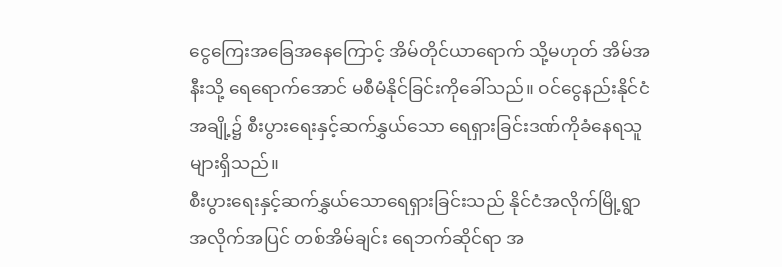ငွေကြေးအခြေအနေကြောင့် အိမ်တိုင်ယာရောက် သို့မဟုတ် အိမ်အနီးသို့ ရေရောက်အောင် မစီမံနိုင်ခြင်းကိုခေါ်သည်။ ဝင်ငွေနည်းနိုင်ငံအချို့၌ စီးပွားရေးနှင့်ဆက်နွှယ်သော ရေရှားခြင်းဒဏ်ကိုခံနေရသူများရှိသည်။
စီးပွားရေးနှင့်ဆက်နွှယ်သောရေရှားခြင်းသည် နိုင်ငံအလိုက်မြို့ရွာအလိုက်အပြင် တစ်အိမ်ချင်း ရေဘက်ဆိုင်ရာ အ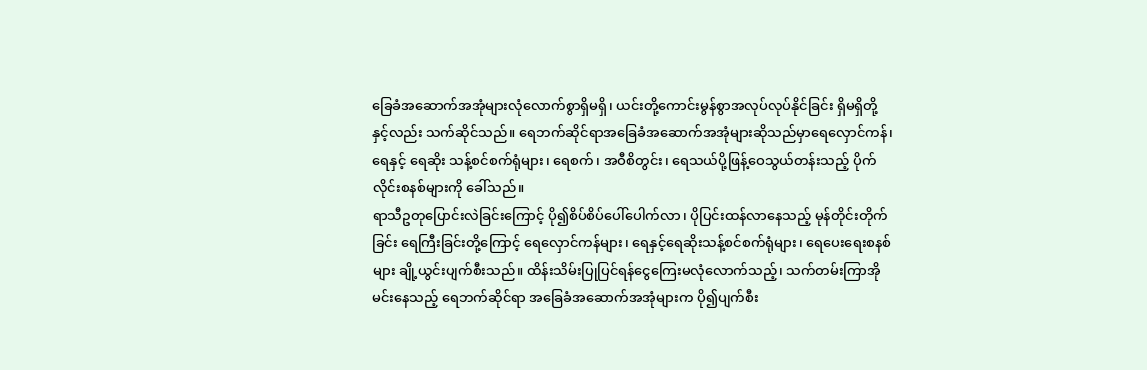ခြေခံအဆောက်အအုံများလုံလောက်စွာရှိမရှိ၊ ယင်းတို့ကောင်းမွန်စွာအလုပ်လုပ်နိုင်ခြင်း ရှိမရှိတို့နှင့်လည်း သက်ဆိုင်သည်။ ရေဘက်ဆိုင်ရာအခြေခံအဆောက်အအုံများဆိုသည်မှာရေလှောင်ကန်၊ ရေနှင့် ရေဆိုး သန့်စင်စက်ရုံများ၊ ရေစက်၊ အဝီစိတွင်း၊ ရေသယ်ပို့ဖြန့်ဝေသွယ်တန်းသည့် ပိုက်လိုင်းစနစ်များကို ခေါ်သည်။
ရာသီဥတုပြောင်းလဲခြင်းကြောင့် ပို၍စိပ်စိပ်ပေါ်ပေါက်လာ၊ ပိုပြင်းထန်လာနေသည့် မုန်တိုင်းတိုက်ခြင်း ရေကြီးခြင်းတို့ကြောင့် ရေလှောင်ကန်များ၊ ရေနှင့်ရေဆိုးသန့်စင်စက်ရုံများ၊ ရေပေးရေးစနစ်များ ချို့ယွင်းပျက်စီးသည်။ ထိန်းသိမ်းပြုပြင်ရန်ငွေကြေးမလုံလောက်သည့်၊ သက်တမ်းကြာအိုမင်းနေသည့် ရေဘက်ဆိုင်ရာ အခြေခံအဆောက်အအုံများက ပို၍ပျက်စီး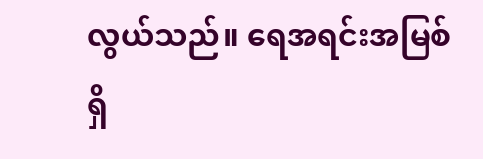လွယ်သည်။ ရေအရင်းအမြစ် ရှိ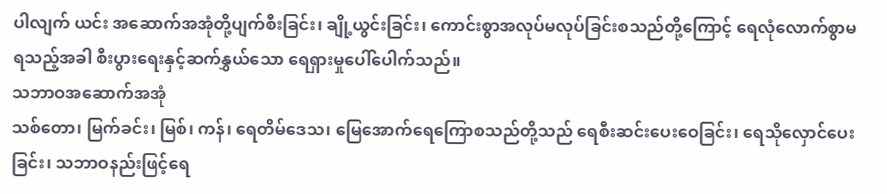ပါလျက် ယင်း အဆောက်အအုံတို့ပျက်စီးခြင်း၊ ချို့ယွင်းခြင်း၊ ကောင်းစွာအလုပ်မလုပ်ခြင်းစသည်တို့ကြောင့် ရေလုံလောက်စွာမရသည့်အခါ စီးပွားရေးနှင့်ဆက်နွှယ်သော ရေရှားမှုပေါ်ပေါက်သည်။
သဘာဝအဆောက်အအုံ
သစ်တော၊ မြက်ခင်း၊ မြစ်၊ ကန်၊ ရေတိမ်ဒေသ၊ မြေအောက်ရေကြောစသည်တို့သည် ရေစီးဆင်းပေးဝေခြင်း၊ ရေသိုလှောင်ပေးခြင်း၊ သဘာဝနည်းဖြင့်ရေ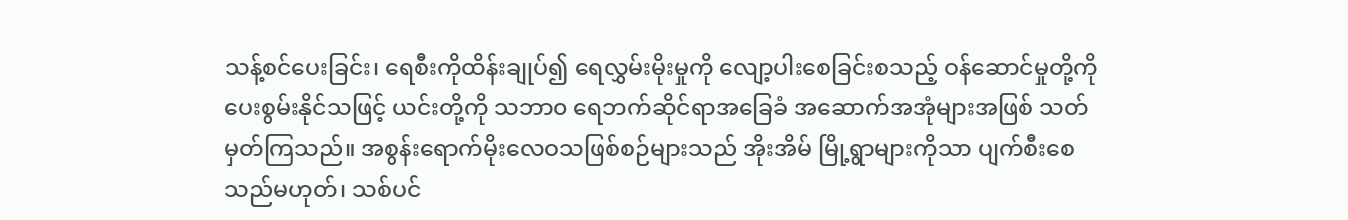သန့်စင်ပေးခြင်း၊ ရေစီးကိုထိန်းချုပ်၍ ရေလွှမ်းမိုးမှုကို လျော့ပါးစေခြင်းစသည့် ဝန်ဆောင်မှုတို့ကို ပေးစွမ်းနိုင်သဖြင့် ယင်းတို့ကို သဘာ၀ ရေဘက်ဆိုင်ရာအခြေခံ အဆောက်အအုံများအဖြစ် သတ်မှတ်ကြသည်။ အစွန်းရောက်မိုးလေဝသဖြစ်စဉ်များသည် အိုးအိမ် မြို့ရွာများကိုသာ ပျက်စီးစေသည်မဟုတ်၊ သစ်ပင်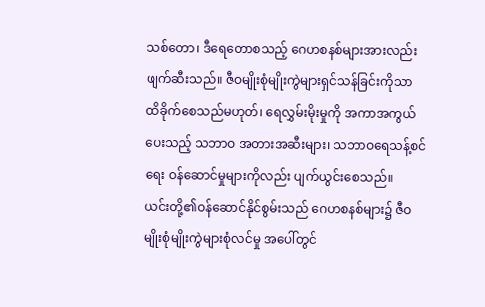သစ်တော၊ ဒီရေတောစသည့် ဂေဟစနစ်များအားလည်း ဖျက်ဆီးသည်။ ဇီဝမျိုးစုံမျိုးကွဲများရှင်သန်ခြင်းကိုသာ ထိခိုက်စေသည်မဟုတ်၊ ရေလွှမ်းမိုးမှုကို အကာအကွယ်ပေးသည့် သဘာဝ အတားအဆီးများ၊ သဘာဝရေသန့်စင်ရေး ဝန်ဆောင်မှုများကိုလည်း ပျက်ယွင်းစေသည်။
ယင်းတို့၏ဝန်ဆောင်နိုင်စွမ်းသည် ဂေဟစနစ်များ၌ ဇီဝမျိုးစုံမျိုးကွဲများစုံလင်မှု အပေါ်တွင်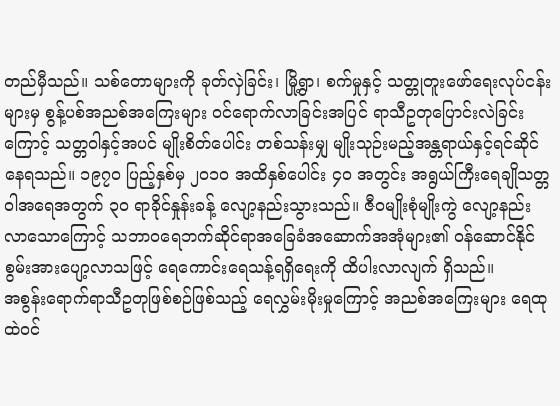တည်မှီသည်။ သစ်တောများကို ခုတ်လှဲခြင်း၊ မြို့ရွာ၊ စက်မှုနှင့် သတ္တုတူးဖော်ရေးလုပ်ငန်းများမှ စွန့်ပစ်အညစ်အကြေးများ ဝင်ရောက်လာခြင်းအပြင် ရာသီဥတုပြောင်းလဲခြင်းကြောင့် သတ္တဝါနှင့်အပင် မျိုးစိတ်ပေါင်း တစ်သန်းမျှ မျိုးသုဉ်းမည့်အန္တရာယ်နှင့်ရင်ဆိုင်နေရသည်။ ၁၉၇၀ ပြည့်နှစ်မှ ၂၀၁၀ အထိနှစ်ပေါင်း ၄၀ အတွင်း အရွယ်ကြီးရေချိုသတ္တဝါအရေအတွက် ၃၀ ရာခိုင်နှုန်းခန့် လျော့နည်းသွားသည်။ ဇီဝမျိုးစုံမျိုးကွဲ လျော့နည်းလာသောကြောင့် သဘာဝရေဘက်ဆိုင်ရာအခြေခံအဆောက်အအုံများ၏ ဝန်ဆောင်နိုင် စွမ်းအားပျော့လာသဖြင့် ရေကောင်းရေသန့်ရရှိရေးကို ထိပါးလာလျက် ရှိသည်။
အစွန်းရောက်ရာသီဥတုဖြစ်စဉ်ဖြစ်သည့် ရေလွှမ်းမိုးမှုကြောင့် အညစ်အကြေးများ ရေထုထဲဝင်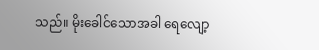သည်။ မိုးခေါင်သောအခါ ရေလျော့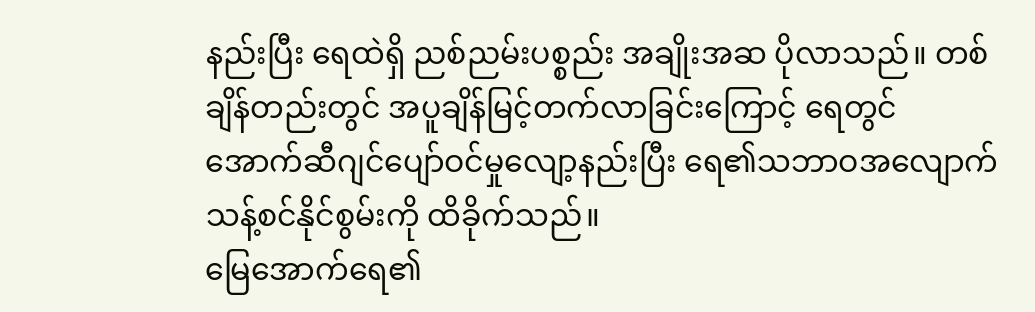နည်းပြီး ရေထဲရှိ ညစ်ညမ်းပစ္စည်း အချိုးအဆ ပိုလာသည်။ တစ်ချိန်တည်းတွင် အပူချိန်မြင့်တက်လာခြင်းကြောင့် ရေတွင် အောက်ဆီဂျင်ပျော်ဝင်မှုလျော့နည်းပြီး ရေ၏သဘာဝအလျောက် သန့်စင်နိုင်စွမ်းကို ထိခိုက်သည်။
မြေအောက်ရေ၏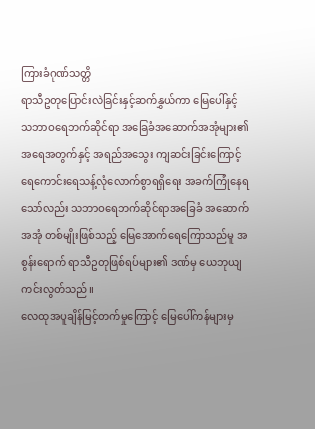ကြားခံဂုဏ်သတ္တိ
ရာသီဥတုပြောင်းလဲခြင်းနှင့်ဆက်နွှယ်ကာ မြေပေါ်နှင့် သဘာဝရေဘက်ဆိုင်ရာ အခြေခံအဆောက်အအုံများ၏ အရေအတွက်နှင့် အရည်အသွေး ကျဆင်းခြင်းကြောင့် ရေကောင်းရေသန့်လုံလောက်စွာရရှိရေး အခက်ကြုံနေရသော်လည်း သဘာဝရေဘက်ဆိုင်ရာအခြေခံ အဆောက်အအုံ တစ်မျိုးဖြစ်သည့် မြေအောက်ရေကြောသည်မူ အစွန်းရောက် ရာသီဥတုဖြစ်ရပ်များ၏ ဒဏ်မှ ယေဘုယျကင်းလွတ်သည်။
လေထုအပူချိန်မြင့်တက်မှုကြောင့် မြေပေါ်ကန်များမှ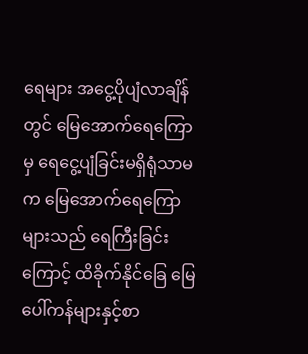ရေများ အငွေ့ပိုပျံလာချိန်တွင် မြေအောက်ရေကြောမှ ရေငွေ့ပျံခြင်းမရှိရုံသာမက မြေအောက်ရေကြောများသည် ရေကြီးခြင်းကြောင့် ထိခိုက်နိုင်ခြေ မြေပေါ်ကန်များနှင့်စာ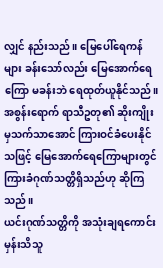လျှင် နည်းသည်။ မြေပေါ်ရေကန်များ ခန်းသော်လည်း မြေအောက်ရေကြော မခန်းဘဲ ရေထုတ်ယူနိုင်သည်။ အစွန်းရောက် ရာသီဥတု၏ ဆိုးကျိုးမှသက်သာအောင် ကြားဝင်ခံပေးနိုင်သဖြင့် မြေအောက်ရေကြောများတွင် ကြားခံဂုဏ်သတ္တိရှိသည်ဟု ဆိုကြသည်။
ယင်းဂုဏ်သတ္တိကို အသုံးချရကောင်းမှန်းသိသူ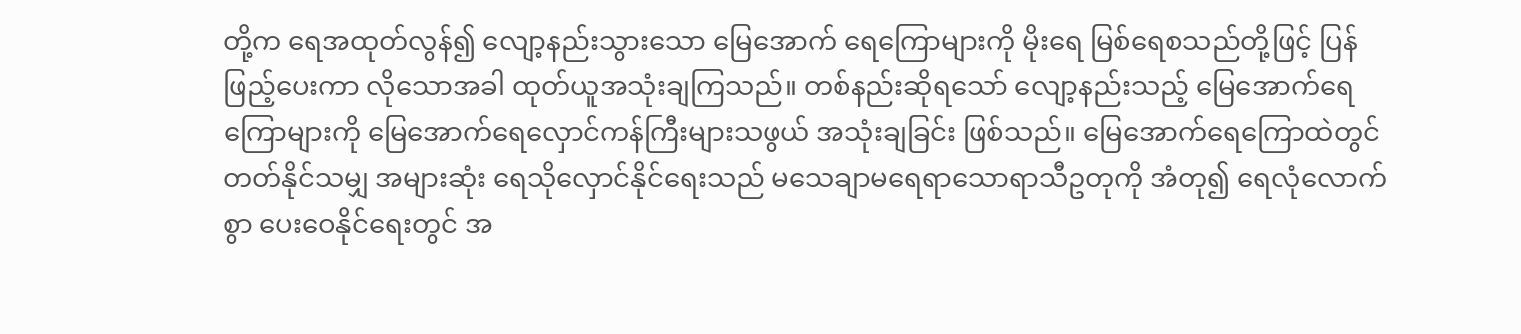တို့က ရေအထုတ်လွန်၍ လျော့နည်းသွားသော မြေအောက် ရေကြောများကို မိုးရေ မြစ်ရေစသည်တို့ဖြင့် ပြန်ဖြည့်ပေးကာ လိုသောအခါ ထုတ်ယူအသုံးချကြသည်။ တစ်နည်းဆိုရသော် လျော့နည်းသည့် မြေအောက်ရေကြောများကို မြေအောက်ရေလှောင်ကန်ကြီးများသဖွယ် အသုံးချခြင်း ဖြစ်သည်။ မြေအောက်ရေကြောထဲတွင် တတ်နိုင်သမျှ အများဆုံး ရေသိုလှောင်နိုင်ရေးသည် မသေချာမရေရာသောရာသီဥတုကို အံတု၍ ရေလုံလောက်စွာ ပေးဝေနိုင်ရေးတွင် အ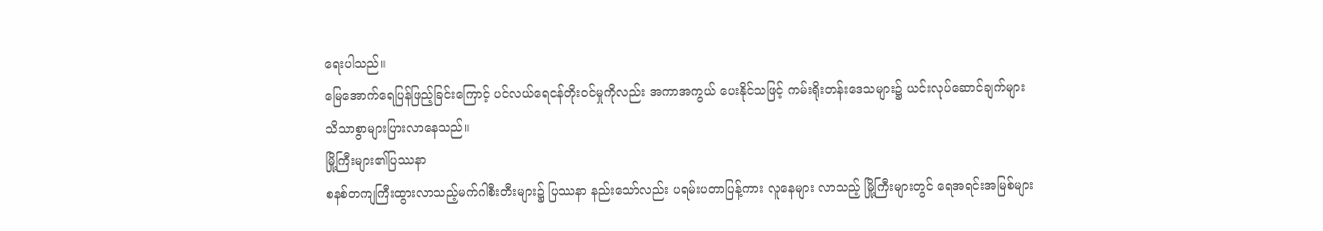ရေးပါသည်။
မြေအောက်ရေပြန်ဖြည့်ခြင်းကြောင့် ပင်လယ်ရေငန်တိုးဝင်မှုကိုလည်း အကာအကွယ် ပေးနိုင်သဖြင့် ကမ်းရိုးတန်းဒေသများ၌ ယင်းလုပ်ဆောင်ချက်များ သိသာစွာများပြားလာနေသည်။
မြို့ကြီးများ၏ပြဿနာ
စနစ်တကျကြီးထွားလာသည့်မက်ဂါစီးတီးများ၌ ပြဿနာ နည်းသော်လည်း ပရမ်းပတာပြန့်ကား လူနေများ လာသည့် မြို့ကြီးများတွင် ရေအရင်းအမြစ်များ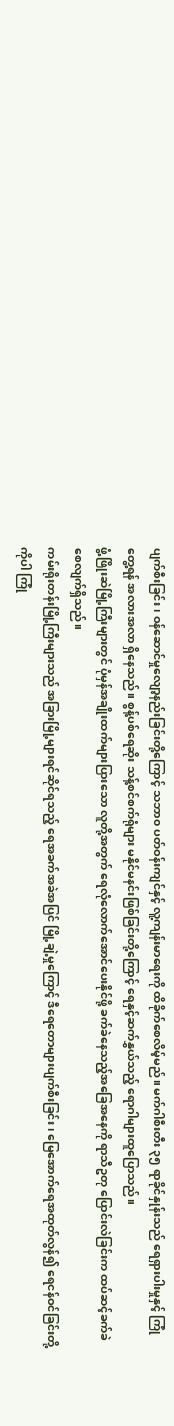ပျက်စီးခြင်း၊ ဝန်ဆောင်မှုလျော့နည်းခြင်းတို့ကြောင့် သဘာ၀ ပတ်ဝန်းကျင်နှင့် လူ့ကျန်းမာရေးကို ထိခိုက်စေလိမ့်မည်။ မက်ဂါစီးတီး ၃၅ ရာခိုင်နှုန်းသည် ရေရှားပါးမှုနှင့် ကြုံတွေ့ရန် အလားအလာ ရှိနေသည်။ စွန့်ပစ်ရေဆိုး သန့်စင်စက်ရုံများ မနိုင်မနင်းဖြစ်ခြင်းတို့ကြောင့် ရေနှင့်ဆက်နွှယ်သည့် ရောဂါများထူပြောသည်။
ဖွံ့ဖြိုးဆဲမြို့ကြီးများတွင် ပုံမှန်အချိုးထက်များပြားသော လူတို့အတွက် ရေလုံလောက်အောင်ပေးနိုင်ဖို့ ခက်ခဲနေသည့်အခြေအနေကို ရာသီဥတု ပြောင်းလဲခြင်းက ထပ်ဆင့်ခက်ခဲစေလျက်ရှိသည်။
ကမ်းရိုးတန်းမြို့ကြီးများသည် အခြားမြို့များရင်ဆိုင်ရသည့် ရေအခက်အခဲအပြင် မြို့ချဲ့မှုကြောင့် ဒီရေတောများပျက်စီးခြင်း၊ မြေအောက်ရေအထုတ်လွန်၍ ရေငန်ဝင်ခြင်းတို့ကိုပါ ကြုံ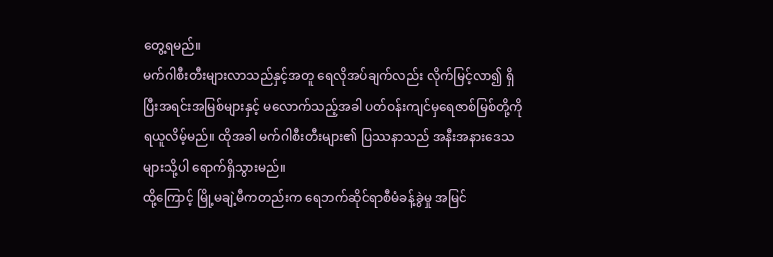တွေ့ရမည်။
မက်ဂါစီးတီးများလာသည်နှင့်အတူ ရေလိုအပ်ချက်လည်း လိုက်မြင့်လာ၍ ရှိပြီးအရင်းအမြစ်များနှင့် မလောက်သည့်အခါ ပတ်ဝန်းကျင်မှရေဇာစ်မြစ်တို့ကို ရယူလိမ့်မည်။ ထိုအခါ မက်ဂါစီးတီးများ၏ ပြဿနာသည် အနီးအနားဒေသများသို့ပါ ရောက်ရှိသွားမည်။
ထို့ကြောင့် မြို့မချဲ့မီကတည်းက ရေဘက်ဆိုင်ရာစီမံခန့်ခွဲမှု အမြင်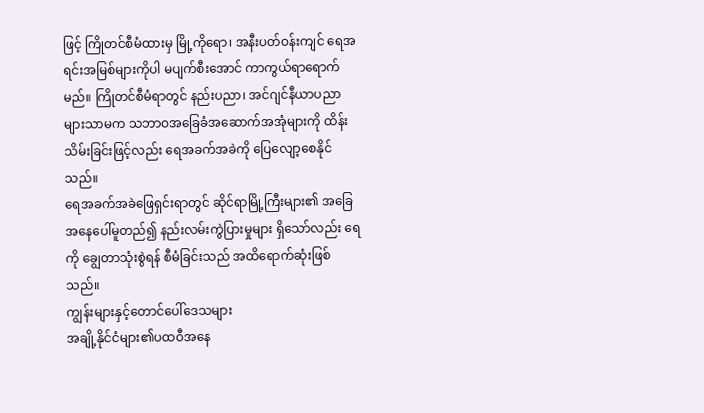ဖြင့် ကြိုတင်စီမံထားမှ မြို့ကိုရော၊ အနီးပတ်ဝန်းကျင် ရေအရင်းအမြစ်များကိုပါ မပျက်စီးအောင် ကာကွယ်ရာရောက်မည်။ ကြိုတင်စီမံရာတွင် နည်းပညာ၊ အင်ဂျင်နီယာပညာများသာမက သဘာဝအခြေခံအဆောက်အအုံများကို ထိန်းသိမ်းခြင်းဖြင့်လည်း ရေအခက်အခဲကို ပြေလျော့စေနိုင်သည်။
ရေအခက်အခဲဖြေရှင်းရာတွင် ဆိုင်ရာမြို့ကြီးများ၏ အခြေအနေပေါ်မူတည်၍ နည်းလမ်းကွဲပြားမှုများ ရှိသော်လည်း ရေကို ချွေတာသုံးစွဲရန် စီမံခြင်းသည် အထိရောက်ဆုံးဖြစ်သည်။
ကျွန်းများနှင့်တောင်ပေါ်ဒေသများ
အချို့နိုင်ငံများ၏ပထဝီအနေ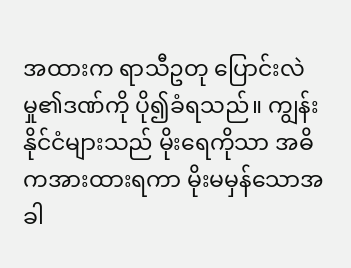အထားက ရာသီဥတု ပြောင်းလဲမှု၏ဒဏ်ကို ပို၍ခံရသည်။ ကျွန်းနိုင်ငံများသည် မိုးရေကိုသာ အဓိကအားထားရကာ မိုးမမှန်သောအခါ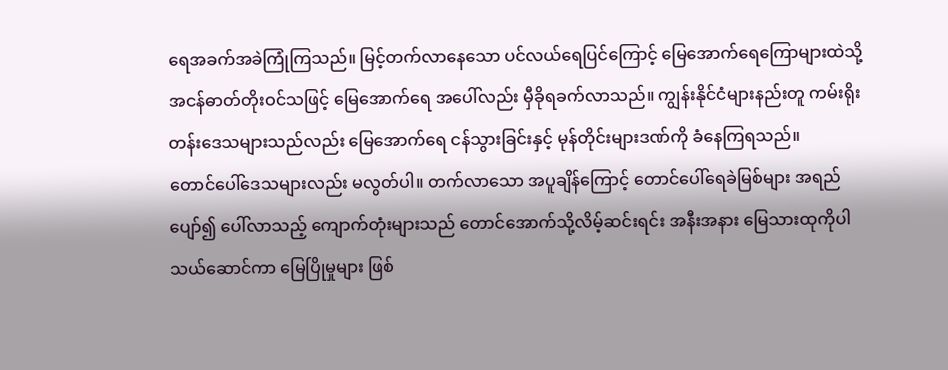ရေအခက်အခဲကြုံကြသည်။ မြင့်တက်လာနေသော ပင်လယ်ရေပြင်ကြောင့် မြေအောက်ရေကြောများထဲသို့ အငန်ဓာတ်တိုးဝင်သဖြင့် မြေအောက်ရေ အပေါ်လည်း မှီခိုရခက်လာသည်။ ကျွန်းနိုင်ငံများနည်းတူ ကမ်းရိုးတန်းဒေသများသည်လည်း မြေအောက်ရေ ငန်သွားခြင်းနှင့် မုန်တိုင်းများဒဏ်ကို ခံနေကြရသည်။
တောင်ပေါ်ဒေသများလည်း မလွတ်ပါ။ တက်လာသော အပူချိန်ကြောင့် တောင်ပေါ်ရေခဲမြစ်များ အရည်ပျော်၍ ပေါ်လာသည့် ကျောက်တုံးများသည် တောင်အောက်သို့လိမ့်ဆင်းရင်း အနီးအနား မြေသားထုကိုပါ သယ်ဆောင်ကာ မြေပြိုမှုများ ဖြစ်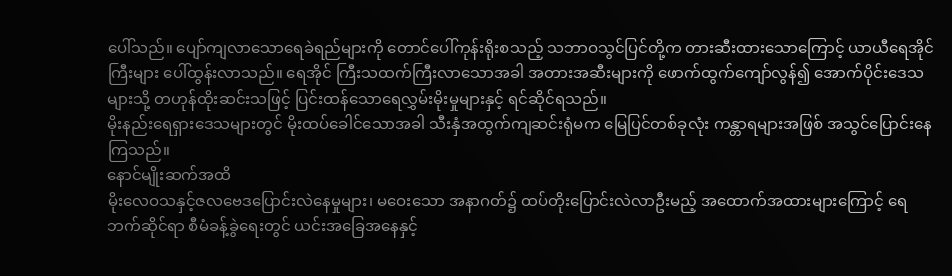ပေါ်သည်။ ပျော်ကျလာသောရေခဲရည်များကို တောင်ပေါ်ကုန်းရိုးစသည့် သဘာဝသွင်ပြင်တို့က တားဆီးထားသောကြောင့် ယာယီရေအိုင်ကြီးများ ပေါ်ထွန်းလာသည်။ ရေအိုင် ကြီးသထက်ကြီးလာသောအခါ အတားအဆီးများကို ဖောက်ထွက်ကျော်လွန်၍ အောက်ပိုင်းဒေသများသို့ တဟုန်ထိုးဆင်းသဖြင့် ပြင်းထန်သောရေလွှမ်းမိုးမှုများနှင့် ရင်ဆိုင်ရသည်။
မိုးနည်းရေရှားဒေသများတွင် မိုးထပ်ခေါင်သောအခါ သီးနှံအထွက်ကျဆင်းရုံမက မြေပြင်တစ်ခုလုံး ကန္တာရများအဖြစ် အသွင်ပြောင်းနေကြသည်။
နောင်မျိုးဆက်အထိ
မိုးလေဝသနှင့်ဇလဗေဒပြောင်းလဲနေမှုများ၊ မဝေးသော အနာဂတ်၌ ထပ်တိုးပြောင်းလဲလာဦးမည့် အထောက်အထားများကြောင့် ရေဘက်ဆိုင်ရာ စီမံခန့်ခွဲရေးတွင် ယင်းအခြေအနေနှင့်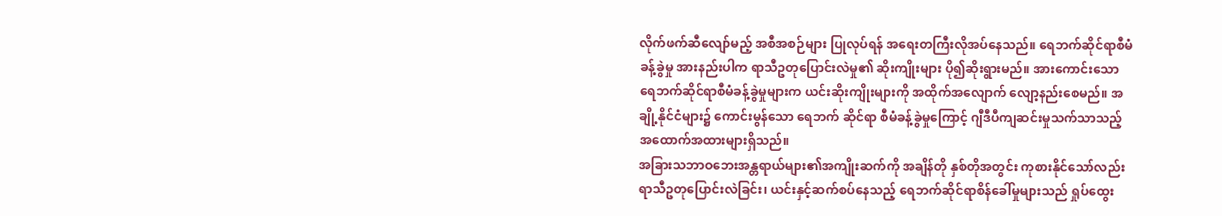လိုက်ဖက်ဆီလျော်မည့် အစီအစဉ်များ ပြုလုပ်ရန် အရေးတကြီးလိုအပ်နေသည်။ ရေဘက်ဆိုင်ရာစီမံခန့်ခွဲမှု အားနည်းပါက ရာသီဥတုပြောင်းလဲမှု၏ ဆိုးကျိုးများ ပို၍ဆိုးရွားမည်။ အားကောင်းသော ရေဘက်ဆိုင်ရာစီမံခန့်ခွဲမှုများက ယင်းဆိုးကျိုးများကို အထိုက်အလျောက် လျော့နည်းစေမည်။ အချို့နိုင်ငံများ၌ ကောင်းမွန်သော ရေဘက် ဆိုင်ရာ စီမံခန့်ခွဲမှုကြောင့် ဂျီဒီပီကျဆင်းမှုသက်သာသည့် အထောက်အထားများရှိသည်။
အခြားသဘာဝဘေးအန္တရာယ်များ၏အကျိုးဆက်ကို အချိန်တို နှစ်တိုအတွင်း ကုစားနိုင်သော်လည်း ရာသီဥတုပြောင်းလဲခြင်း၊ ယင်းနှင့်ဆက်စပ်နေသည့် ရေဘက်ဆိုင်ရာစိန်ခေါ်မှုများသည် ရှုပ်ထွေး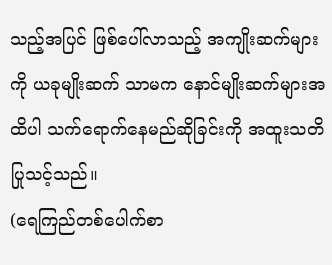သည့်အပြင် ဖြစ်ပေါ်လာသည့် အကျိုးဆက်များကို ယခုမျိုးဆက် သာမက နောင်မျိုးဆက်များအထိပါ သက်ရောက်နေမည်ဆိုခြင်းကို အထူးသတိပြုသင့်သည်။
(ရေကြည်တစ်ပေါက်စာ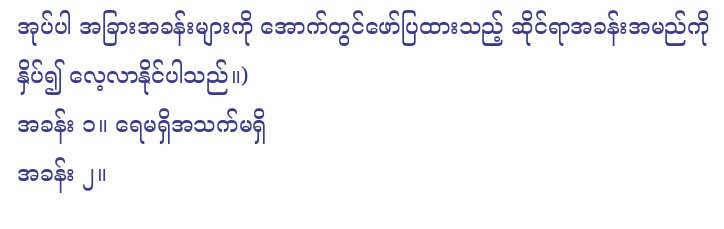အုပ်ပါ အခြားအခန်းများကို အောက်တွင်ဖော်ပြထားသည့် ဆိုင်ရာအခန်းအမည်ကို နှိပ်၍ လေ့လာနိုင်ပါသည်။)
အခန်း ၁။ ရေမရှိအသက်မရှိ
အခန်း ၂။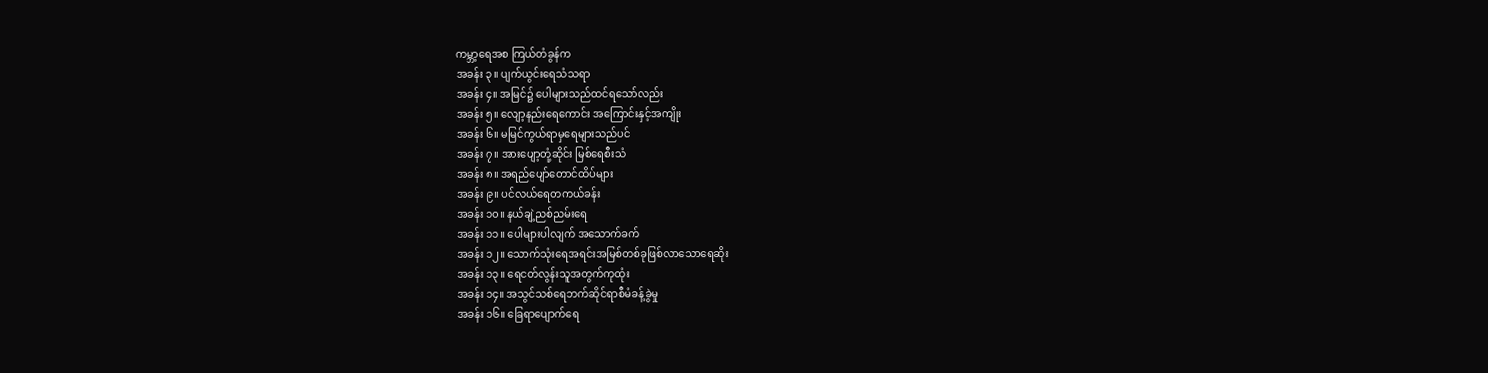ကမ္ဘာ့ရေအစ ကြယ်တံခွန်က
အခန်း ၃။ ပျက်ယွင်းရေသံသရာ
အခန်း ၄။ အမြင်၌ ပေါများသည်ထင်ရသော်လည်း
အခန်း ၅။ လျော့နည်းရေကောင်း အကြောင်းနှင့်အကျိုး
အခန်း ၆။ မမြင်ကွယ်ရာမှရေများသည်ပင်
အခန်း ၇။ အားပျော့တုံ့ဆိုင်း မြစ်ရေစီးသံ
အခန်း ၈။ အရည်ပျော်တောင်ထိပ်များ
အခန်း ၉။ ပင်လယ်ရေတကယ်ခန်း
အခန်း ၁၀။ နယ်ချဲ့ညစ်ညမ်းရေ
အခန်း ၁၁။ ပေါများပါလျက် အသောက်ခက်
အခန်း ၁၂။ သောက်သုံးရေအရင်းအမြစ်တစ်ခုဖြစ်လာသောရေဆိုး
အခန်း ၁၃။ ရေငတ်လွန်းသူအတွက်ကုထုံး
အခန်း ၁၄။ အသွင်သစ်ရေဘက်ဆိုင်ရာစီမံခန့်ခွဲမှု
အခန်း ၁၆။ ခြေရာပျောက်ရေ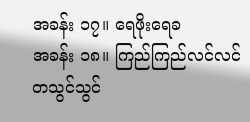အခန်း ၁၇။ ရေဖိုးရေခ
အခန်း ၁၈။ ကြည်ကြည်လင်လင်တသွင်သွင်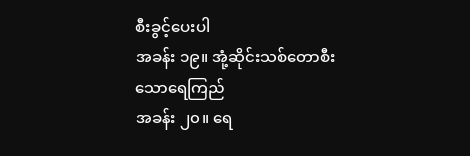စီးခွင့်ပေးပါ
အခန်း ၁၉။ အုံ့ဆိုင်းသစ်တောစီးသောရေကြည်
အခန်း ၂၀။ ရေ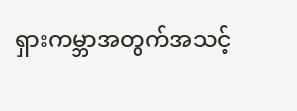ရှားကမ္ဘာအတွက်အသင့်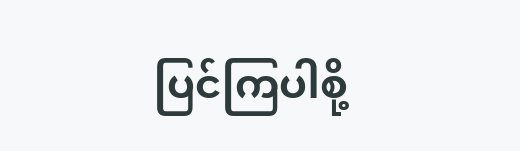ပြင်ကြပါစို့